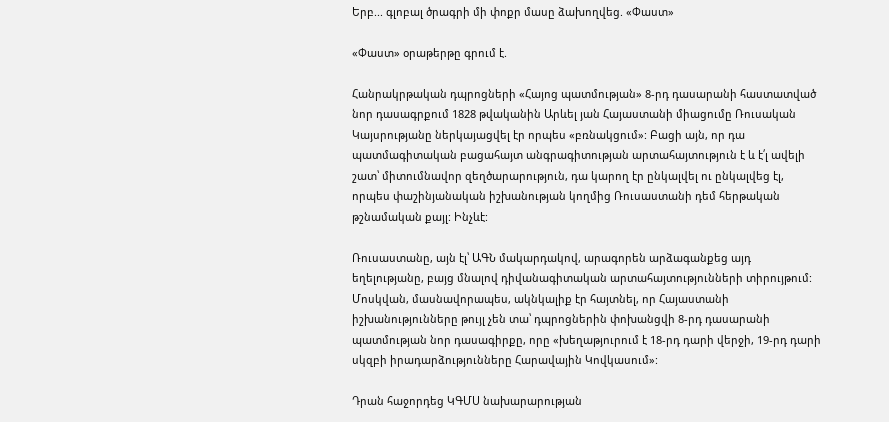Երբ... գլոբալ ծրագրի մի փոքր մասը ձախողվեց. «Փաստ»

«Փաստ» օրաթերթը գրում է.

Հանրակրթական դպրոցների «Հայոց պատմության» 8-րդ դասարանի հաստատված նոր դասագրքում 1828 թվականին Արևել յան Հայաստանի միացումը Ռուսական Կայսրությանը ներկայացվել էր որպես «բռնակցում»: Բացի այն, որ դա պատմագիտական բացահայտ անգրագիտության արտահայտություն է և է՛լ ավելի շատ՝ միտումնավոր զեղծարարություն, դա կարող էր ընկալվել ու ընկալվեց էլ, որպես փաշինյանական իշխանության կողմից Ռուսաստանի դեմ հերթական թշնամական քայլ: Ինչևէ:

Ռուսաստանը, այն էլ՝ ԱԳՆ մակարդակով, արագորեն արձագանքեց այդ եղելությանը, բայց մնալով դիվանագիտական արտահայտությունների տիրույթում: Մոսկվան, մասնավորապես, ակնկալիք էր հայտնել, որ Հայաստանի իշխանությունները թույլ չեն տա՝ դպրոցներին փոխանցվի 8-րդ դասարանի պատմության նոր դասագիրքը, որը «խեղաթյուրում է 18-րդ դարի վերջի, 19-րդ դարի սկզբի իրադարձությունները Հարավային Կովկասում»:

Դրան հաջորդեց ԿԳՄՍ նախարարության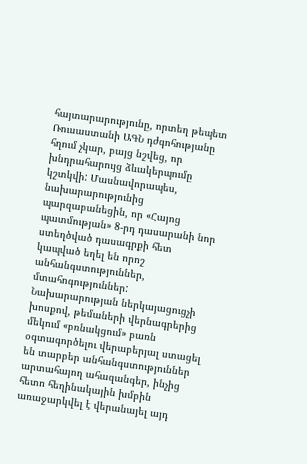հայտարարությունը, որտեղ թեպետ Ռուսաստանի ԱԳՆ դժգոհությանը հղում չկար, բայց նշվեց, որ խնդրահարույց ձևակերպումը կշտկվի: Մասնավորապես, նախարարությունից պարզաբանեցին, որ «Հայոց պատմության» 8-րդ դասարանի նոր ստեղծված դասագրքի հետ կապված եղել են որոշ անհանգստություններ, մտահոգություններ: Նախարարության ներկայացուցչի խոսքով, թեմաների վերնագրերից մեկում «բռնակցում» բառն օգտագործելու վերաբերյալ ստացել են տարբեր անհանգստություններ արտահայող ահազանգեր, ինչից հետո հեղինակային խմբին առաջարկվել է վերանայել այդ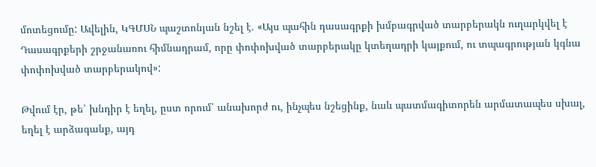մոտեցումը: Ավելին, ԿԳՄՍՆ պաշտոնյան նշել է. «Այս պահին դասագրքի խմբագրված տարբերակն ուղարկվել է Դասագրքերի շրջանառու հիմնադրամ, որը փոփոխված տարբերակը կտեղադրի կայքում, ու տպագրության կգնա փոփոխված տարբերակով»:

Թվում էր, թե՝ խնդիր է եղել, ըստ որում՝ անախորժ ու, ինչպես նշեցինք, նաև պատմագիտորեն արմատապես սխալ, եղել է արձագանք, այդ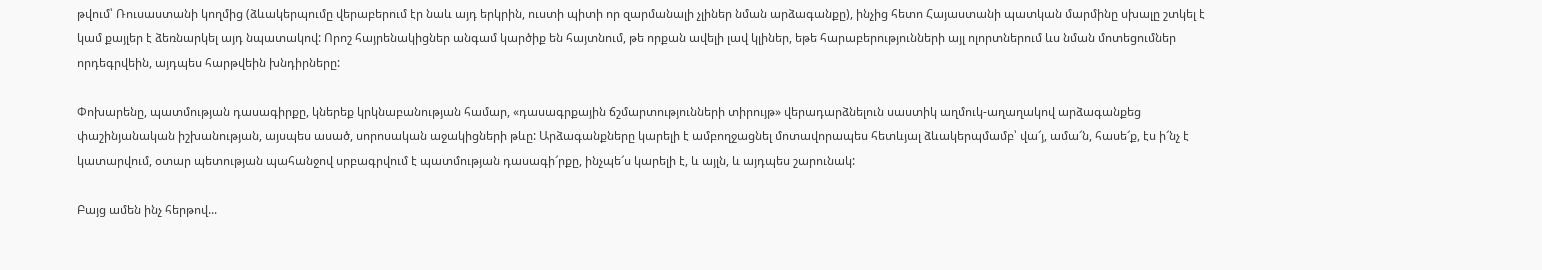թվում՝ Ռուսաստանի կողմից (ձևակերպումը վերաբերում էր նաև այդ երկրին, ուստի պիտի որ զարմանալի չլիներ նման արձագանքը), ինչից հետո Հայաստանի պատկան մարմինը սխալը շտկել է կամ քայլեր է ձեռնարկել այդ նպատակով: Որոշ հայրենակիցներ անգամ կարծիք են հայտնում, թե որքան ավելի լավ կլիներ, եթե հարաբերությունների այլ ոլորտներում ևս նման մոտեցումներ որդեգրվեին, այդպես հարթվեին խնդիրները:

Փոխարենը, պատմության դասագիրքը, կներեք կրկնաբանության համար, «դասագրքային ճշմարտությունների տիրույթ» վերադարձնելուն սաստիկ աղմուկ-աղաղակով արձագանքեց փաշինյանական իշխանության, այսպես ասած, սորոսական աջակիցների թևը: Արձագանքները կարելի է ամբողջացնել մոտավորապես հետևյալ ձևակերպմամբ՝ վա՜յ, ամա՜ն, հասե՜ք, էս ի՜նչ է կատարվում, օտար պետության պահանջով սրբագրվում է պատմության դասագի՜րքը, ինչպե՜ս կարելի է, և այլն, և այդպես շարունակ:

Բայց ամեն ինչ հերթով...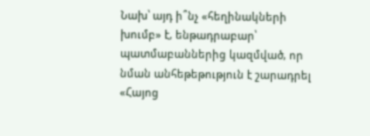Նախ՝ այդ ի՞նչ «հեղինակների խումբ» է, ենթադրաբար՝ պատմաբաններից կազմված, որ նման անհեթեթություն է շարադրել «Հայոց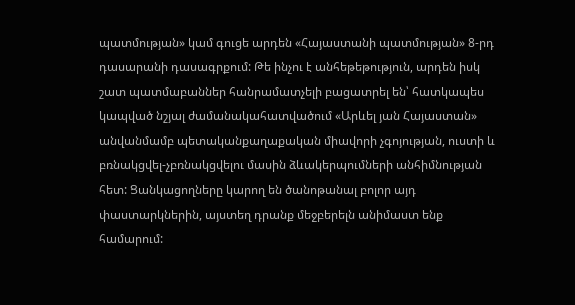պատմության» կամ գուցե արդեն «Հայաստանի պատմության» 8-րդ դասարանի դասագրքում: Թե ինչու է անհեթեթություն, արդեն իսկ շատ պատմաբաններ հանրամատչելի բացատրել են՝ հատկապես կապված նշյալ ժամանակահատվածում «Արևել յան Հայաստան» անվանմամբ պետականքաղաքական միավորի չգոյության, ուստի և բռնակցվել-չբռնակցվելու մասին ձևակերպումների անհիմնության հետ: Ցանկացողները կարող են ծանոթանալ բոլոր այդ փաստարկներին, այստեղ դրանք մեջբերելն անիմաստ ենք համարում: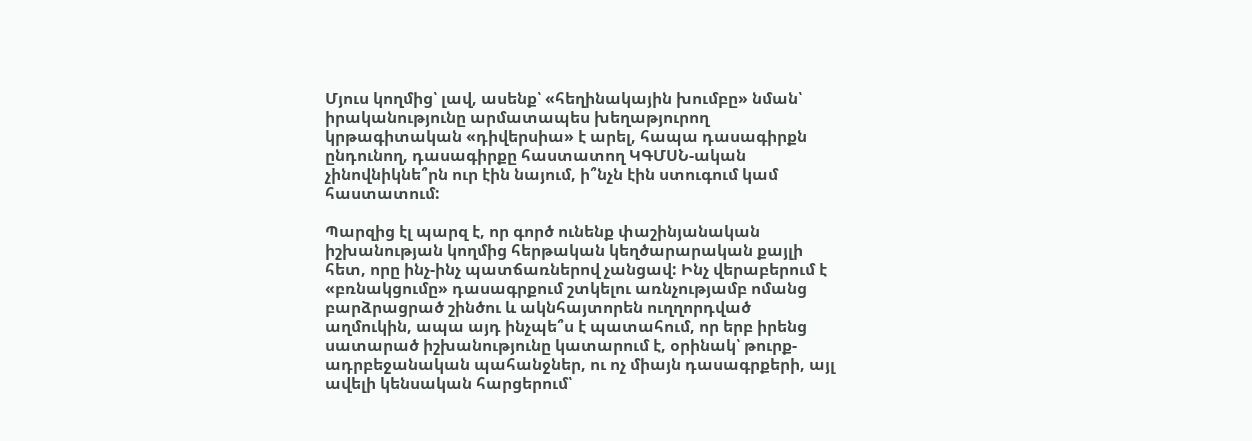Մյուս կողմից՝ լավ, ասենք՝ «հեղինակային խումբը» նման՝ իրականությունը արմատապես խեղաթյուրող կրթագիտական «դիվերսիա» է արել, հապա դասագիրքն ընդունող, դասագիրքը հաստատող ԿԳՄՍՆ-ական չինովնիկնե՞րն ուր էին նայում, ի՞նչն էին ստուգում կամ հաստատում:

Պարզից էլ պարզ է, որ գործ ունենք փաշինյանական իշխանության կողմից հերթական կեղծարարական քայլի հետ, որը ինչ-ինչ պատճառներով չանցավ: Ինչ վերաբերում է «բռնակցումը» դասագրքում շտկելու առնչությամբ ոմանց բարձրացրած շինծու և ակնհայտորեն ուղղորդված աղմուկին, ապա այդ ինչպե՞ս է պատահում, որ երբ իրենց սատարած իշխանությունը կատարում է, օրինակ՝ թուրք-ադրբեջանական պահանջներ, ու ոչ միայն դասագրքերի, այլ ավելի կենսական հարցերում՝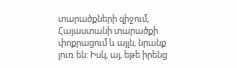տարածքների զիջում, Հայաստանի տարածքի փոքրացում և այլն, նրանք լուռ են: Իսկ, այ, եթե իրենց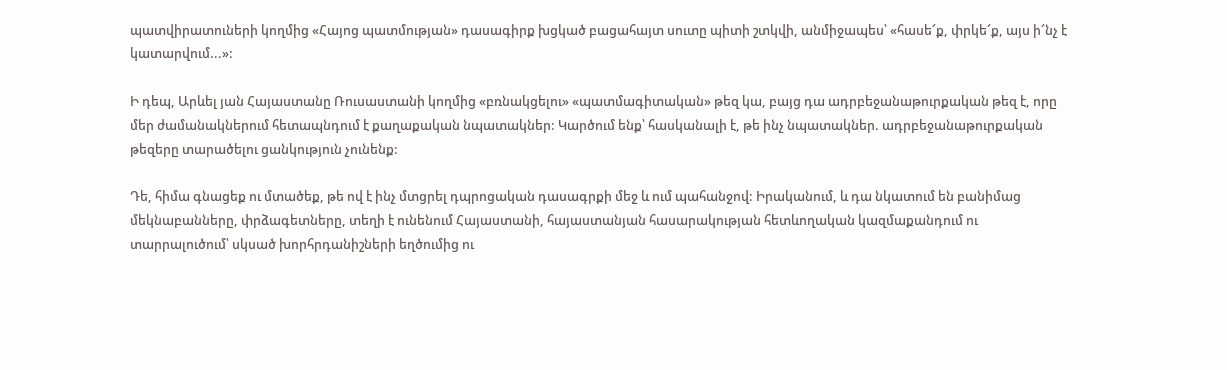պատվիրատուների կողմից «Հայոց պատմության» դասագիրք խցկած բացահայտ սուտը պիտի շտկվի, անմիջապես՝ «հասե՜ք, փրկե՜ք, այս ի՜նչ է կատարվում...»:

Ի դեպ, Արևել յան Հայաստանը Ռուսաստանի կողմից «բռնակցելու» «պատմագիտական» թեզ կա, բայց դա ադրբեջանաթուրքական թեզ է, որը մեր ժամանակներում հետապնդում է քաղաքական նպատակներ: Կարծում ենք՝ հասկանալի է, թե ինչ նպատակներ. ադրբեջանաթուրքական թեզերը տարածելու ցանկություն չունենք:

Դե, հիմա գնացեք ու մտածեք, թե ով է ինչ մտցրել դպրոցական դասագրքի մեջ և ում պահանջով: Իրականում, և դա նկատում են բանիմաց մեկնաբանները, փրձագետները, տեղի է ունենում Հայաստանի, հայաստանյան հասարակության հետևողական կազմաքանդում ու տարրալուծում՝ սկսած խորհրդանիշների եղծումից ու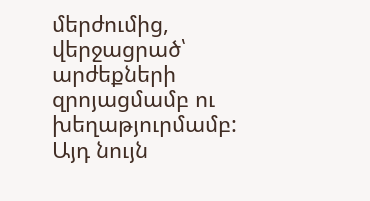մերժումից, վերջացրած՝ արժեքների զրոյացմամբ ու խեղաթյուրմամբ: Այդ նույն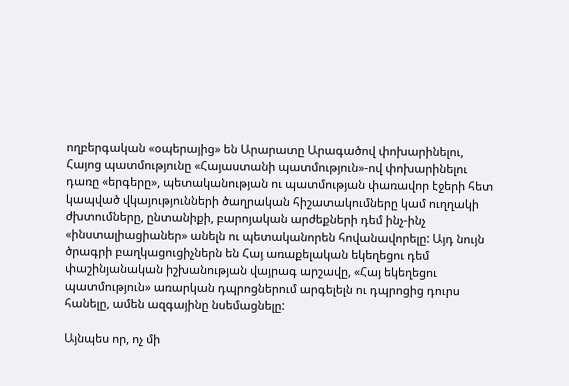ողբերգական «օպերայից» են Արարատը Արագածով փոխարինելու, Հայոց պատմությունը «Հայաստանի պատմություն»-ով փոխարինելու դառը «երգերը», պետականության ու պատմության փառավոր էջերի հետ կապված վկայությունների ծաղրական հիշատակումները կամ ուղղակի ժխտումները, ընտանիքի, բարոյական արժեքների դեմ ինչ-ինչ «ինստալիացիաներ» անելն ու պետականորեն հովանավորելը: Այդ նույն ծրագրի բաղկացուցիչներն են Հայ առաքելական եկեղեցու դեմ փաշինյանական իշխանության վայրագ արշավը, «Հայ եկեղեցու պատմություն» առարկան դպրոցներում արգելելն ու դպրոցից դուրս հանելը, ամեն ազգայինը նսեմացնելը:

Այնպես որ, ոչ մի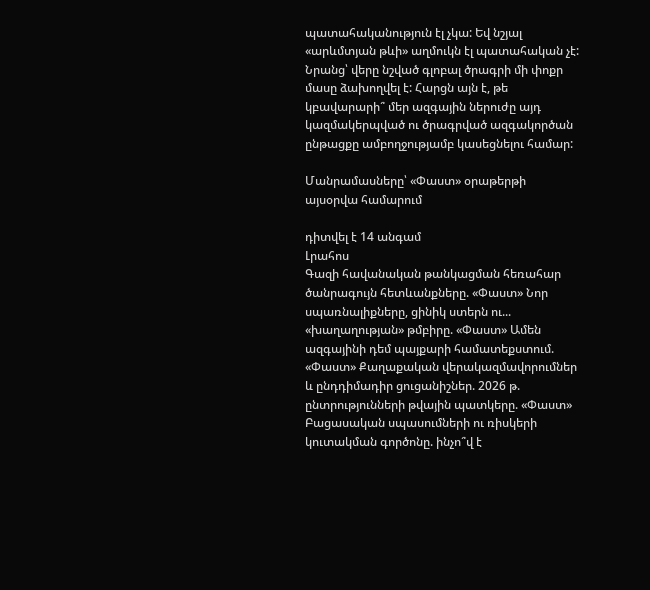պատահականություն էլ չկա: Եվ նշյալ «արևմտյան թևի» աղմուկն էլ պատահական չէ: Նրանց՝ վերը նշված գլոբալ ծրագրի մի փոքր մասը ձախողվել է: Հարցն այն է, թե կբավարարի՞ մեր ազգային ներուժը այդ կազմակերպված ու ծրագրված ազգակործան ընթացքը ամբողջությամբ կասեցնելու համար:

Մանրամասները՝ «Փաստ» օրաթերթի այսօրվա համարում

դիտվել է 14 անգամ
Լրահոս
Գազի հավանական թանկացման հեռահար ծանրագույն հետևանքները. «Փաստ» Նոր սպառնալիքները, ցինիկ ստերն ու... «խաղաղության» թմբիրը. «Փաստ» Ամեն ազգայինի դեմ պայքարի համատեքստում. «Փաստ» Քաղաքական վերակազմավորումներ և ընդդիմադիր ցուցանիշներ. 2026 թ. ընտրությունների թվային պատկերը. «Փաստ» Բացասական սպասումների ու ռիսկերի կուտակման գործոնը. ինչո՞վ է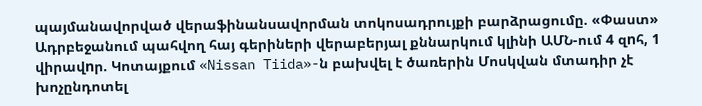պայմանավորված վերաֆինանսավորման տոկոսադրույքի բարձրացումը. «Փաստ» Ադրբեջանում պահվող հայ գերիների վերաբերյալ քննարկում կլինի ԱՄՆ-ում 4 զnհ, 1 վիրավnր. Կոտայքում «Nissan Tiida»-ն բախվել է ծառերին Մոսկվան մտադիր չէ խոչընդոտել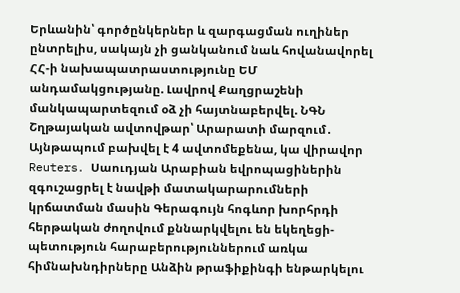Երևանին՝ գործընկերներ և զարգացման ուղիներ ընտրելիս, սակայն չի ցանկանում նաև հովանավորել ՀՀ-ի նախապատրաստությունը ԵՄ անդամակցությանը. Լավրով Քաղցրաշենի մանկապարտեզում օձ չի հայտնաբերվել. ՆԳՆ Շղթայական ավտովթար՝ Արարատի մարզում․ Այնթապում բախվել է 4 ավտոմեքենա, կա վիրավոր Reuters․ Սաուդյան Արաբիան եվրոպացիներին զգուշացրել է նավթի մատակարարումների կրճատման մասին Գերագույն հոգևոր խորհրդի հերթական ժողովում քննարկվելու են եկեղեցի-պետություն հարաբերություններում առկա հիմնախնդիրները Անձին թրաֆիքինգի ենթարկելու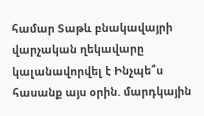համար Տաթև բնակավայրի վարչական ղեկավարը կալանավորվել է Ինչպե՞ս հասանք այս օրին. մարդկային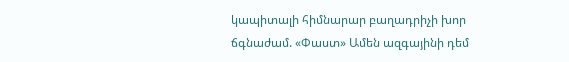կապիտալի հիմնարար բաղադրիչի խոր ճգնաժամ. «Փաստ» Ամեն ազգայինի դեմ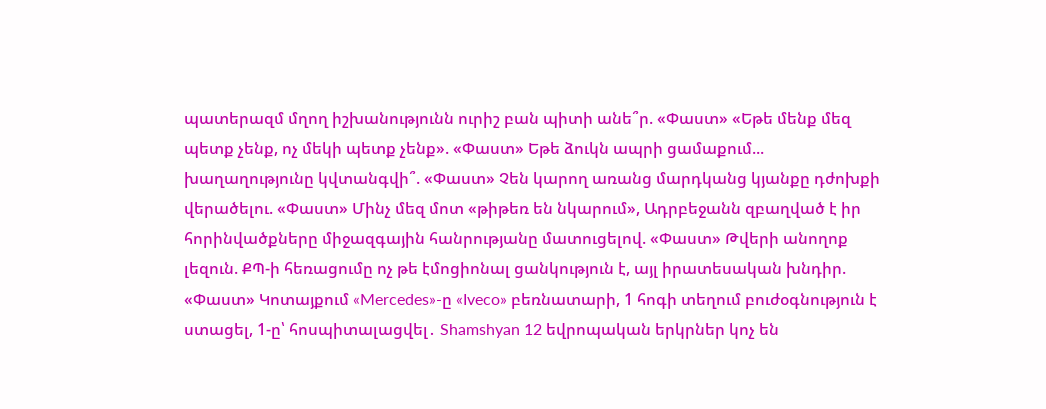պատերազմ մղող իշխանությունն ուրիշ բան պիտի անե՞ր. «Փաստ» «Եթե մենք մեզ պետք չենք, ոչ մեկի պետք չենք». «Փաստ» Եթե ձուկն ապրի ցամաքում... խաղաղությունը կվտանգվի՞. «Փաստ» Չեն կարող առանց մարդկանց կյանքը դժոխքի վերածելու. «Փաստ» Մինչ մեզ մոտ «թիթեռ են նկարում», Ադրբեջանն զբաղված է իր հորինվածքները միջազգային հանրությանը մատուցելով. «Փաստ» Թվերի անողոք լեզուն. ՔՊ-ի հեռացումը ոչ թե էմոցիոնալ ցանկություն է, այլ իրատեսական խնդիր. «Փաստ» Կոտայքում «Mercedes»-ը «Iveco» բեռնատարի, 1 հոգի տեղում բուժօգնություն է ստացել, 1-ը՝ հոսպիտալացվել․ Shamshyan 12 եվրոպական երկրներ կոչ են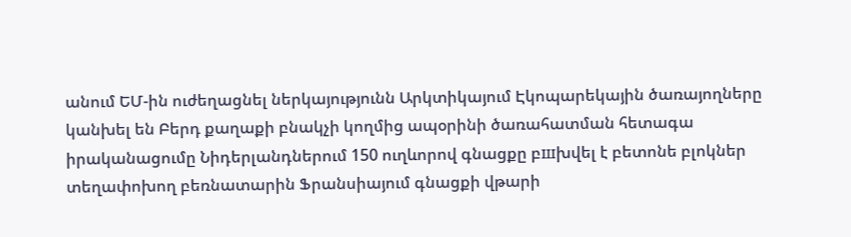անում ԵՄ-ին ուժեղացնել ներկայությունն Արկտիկայում Էկոպարեկային ծառայողները կանխել են Բերդ քաղաքի բնակչի կողմից ապօրինի ծառահատման հետագա իրականացումը Նիդերլանդներում 150 ուղևորով գնացքը բшխվել է բետոնե բլոկներ տեղափոխող բեռնատարին Ֆրանսիայում գնացքի վթարի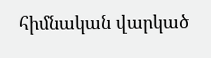հիմնական վարկած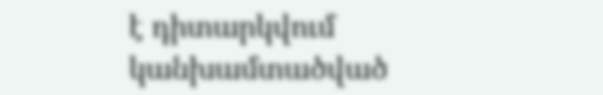է դիտարկվում կանխամտածված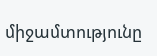միջամտությունը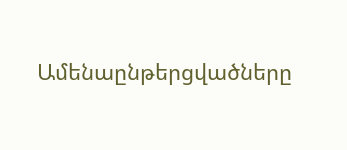Ամենաընթերցվածները